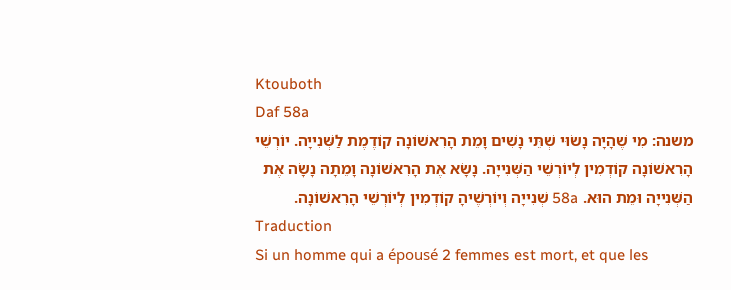Ktouboth
Daf 58a
משנה: מִי שֶׁהָיָה נָשׂוּי שְׁתֵּי נָשִׁים וָמֵת הָרִאשׁוֹנָה קוֹדֶמֶת לַשְּׁנִייָה. יוֹרְשֵׁי הָרִאשׁוֹנָה קוֹדְמִין לְיוֹרְשֵׁי הַשְּׁנִייָה. נָשָׂא אֶת הָרִאשׁוֹנָה וָמֵתָה נָשָׂה אֶת הַשְּׁנִייָה וּמֵת הוּא. 58a שְׁנִייָה וְיוֹרְשֶׁיהָ קוֹדְמִין לְיוֹרְשֵׁי הָרִאשׁוֹנָה.
Traduction
Si un homme qui a épousé 2 femmes est mort, et que les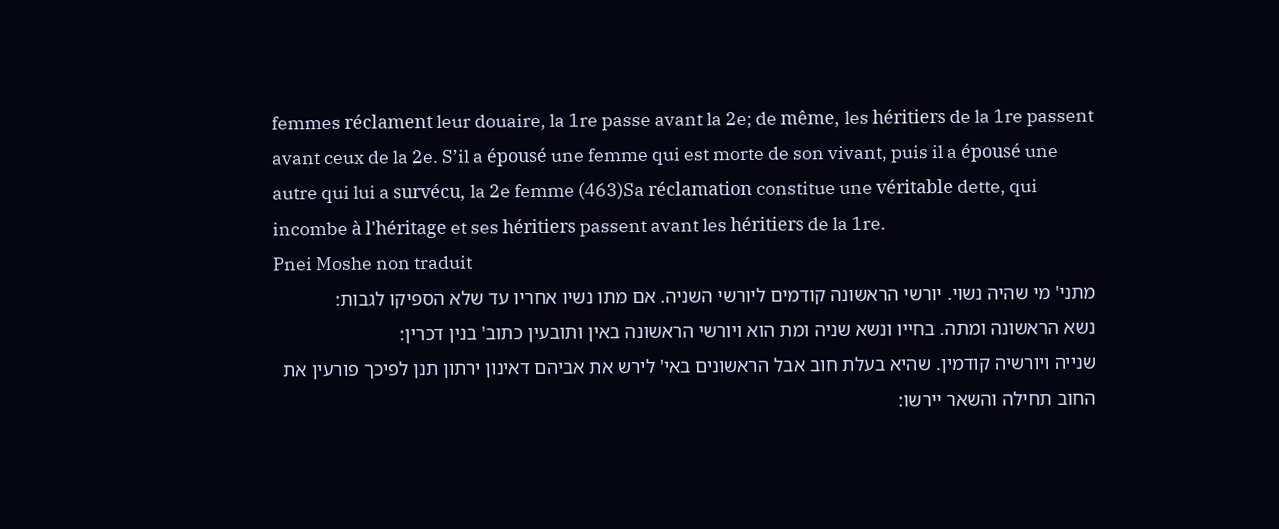femmes réclament leur douaire, la 1re passe avant la 2e; de même, les héritiers de la 1re passent avant ceux de la 2e. S’il a épousé une femme qui est morte de son vivant, puis il a épousé une autre qui lui a survécu, la 2e femme (463)Sa réclamation constitue une véritable dette, qui incombe à l'héritage et ses héritiers passent avant les héritiers de la 1re.
Pnei Moshe non traduit
מתני' מי שהיה נשוי. יורשי הראשונה קודמים ליורשי השניה. אם מתו נשיו אחריו עד שלא הספיקו לגבות:
נשא הראשונה ומתה. בחייו ונשא שניה ומת הוא ויורשי הראשונה באין ותובעין כתוב' בנין דכרין:
שנייה ויורשיה קודמין. שהיא בעלת חוב אבל הראשונים באי' לירש את אביהם דאינון ירתון תנן לפיכך פורעין את החוב תחילה והשאר יירשו: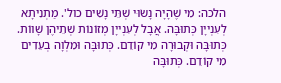הלכה: מִי שֶׁהָיָה נָשׂוּי שְׁתֵּי נָשִׁים כול'. מַתְנִיתָא לְעִנְייָן כְּתוּבָּה. אֲבָל לְעִנְייָן מְזוֹנוֹת שְׁתֵיהֶן שָׁווֹת. כְּתוּבָּה וּקְבוּרָה מִי קוֹדֵם. כְּתוּבָּה וּמִלְוָה בְעֵדִים מִי קוֹדֵם. כְּתוּבָּה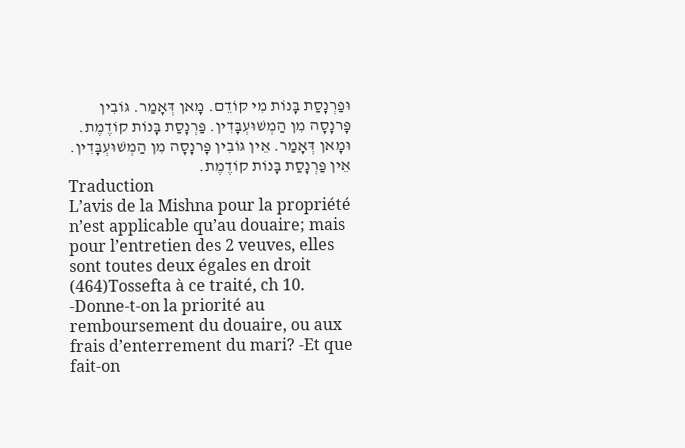וּפַרְנָסַת בָּנוֹת מִי קוֹדֵם. מָאן דְּאָמַר. גּוֹבִין פָּרנָסָה מִן הַמְשׁוּעְבָּדִין. פַּרְנָסַת בָּנוֹת קוֹדֶמֶת. וּמָאן דְּאָמַר. אֵין גּוֹבִין פָּרנָסָה מִן הַמְשׁוּעְבָּדִין. אֵין פַּרְנָסַת בָּנוֹת קוֹדֶמֶת.
Traduction
L’avis de la Mishna pour la propriété n’est applicable qu’au douaire; mais pour l’entretien des 2 veuves, elles sont toutes deux égales en droit (464)Tossefta à ce traité, ch 10. -Donne-t-on la priorité au remboursement du douaire, ou aux frais d’enterrement du mari? -Et que fait-on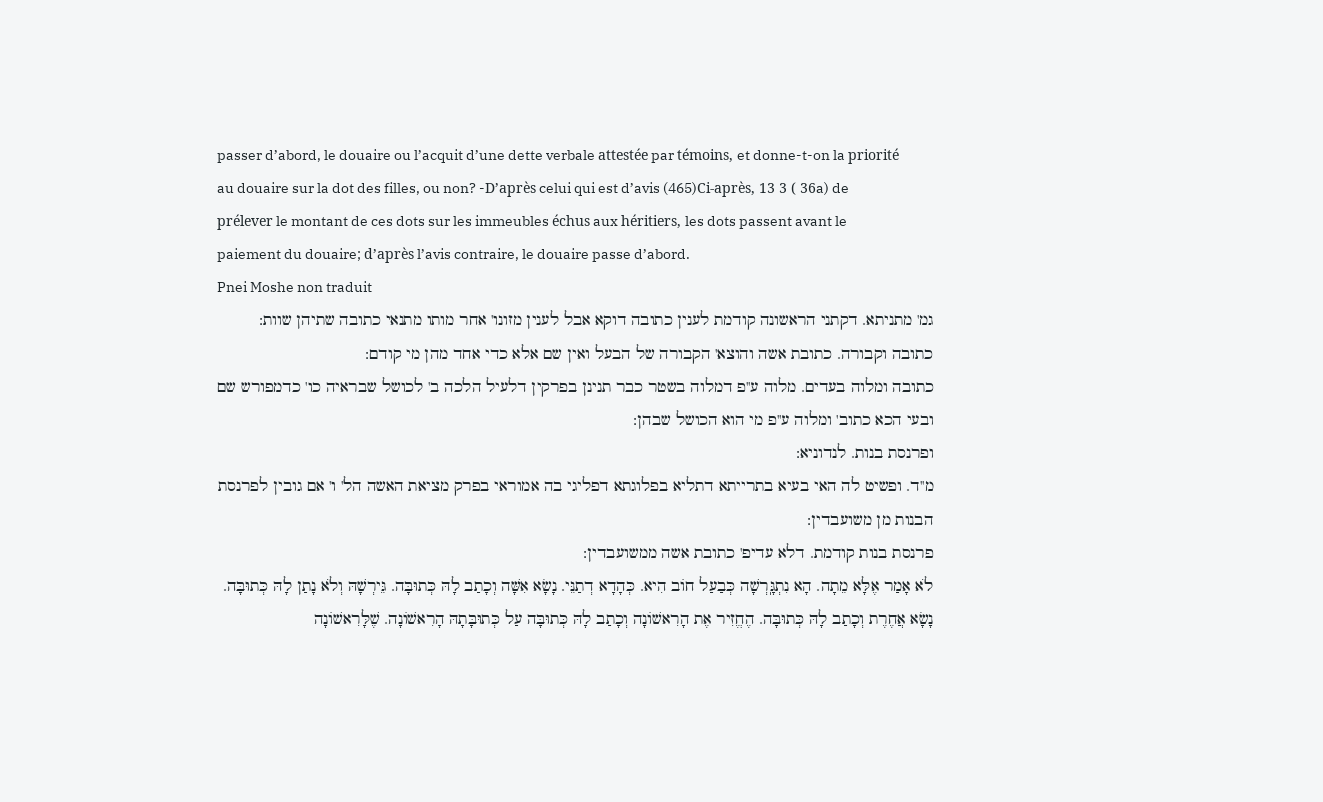passer d’abord, le douaire ou l’acquit d’une dette verbale attestée par témoins, et donne-t-on la priorité au douaire sur la dot des filles, ou non? -D’après celui qui est d’avis (465)Ci-après, 13 3 ( 36a) de prélever le montant de ces dots sur les immeubles échus aux héritiers, les dots passent avant le paiement du douaire; d’après l’avis contraire, le douaire passe d’abord.
Pnei Moshe non traduit
גמ' מתניתא. דקתני הראשונה קודמת לענין כתובה דוקא אבל לענין מזונו' אחר מותו מתנאי כתובה שתיהן שוות:
כתובה וקבורה. כתובת אשה והוצא' הקבורה של הבעל ואין שם אלא כדי אחד מהן מי קודם:
כתובה ומלוה בעדים. מלוה ע''פ דמלוה בשטר כבר תנינן בפרקין דלעיל הלכה ב' לכושל שבראיה כו' כדמפורש שם ובעי הכא כתוב' ומלוה ע''פ מי הוא הכושל שבהן:
ופרנסת בנות. לנדוניא:
מ''ד. ופשיט לה האי בעיא בתרייתא דתליא בפלוגתא דפליגי בה אמוראי בפרק מציאת האשה הל' ו' אם גובין לפרנסת הבנות מן משועבדין:
פרנסת בנות קודמת. דלא עדיפ' כתובת אשה ממשועבדין:
לֹא אָמַר אֶלָּא מֵתָה. הָא נִתְגָּֽרְשָׁה כְּבַעַל חוֹב הִיא. כְּהָדָא דְתַנֵּי. נָשָׂא אִשָּׁה וְכָתַב לָהּ כְּתוּבָּה. גֵּירְשָׁהּ וְלֹא נָתַן לָהּ כְּתוּבָּה. נָשָׂא אֲחֶרֶת וְכָתַב לָהּ כְּתוּבָּה. הֶחֱזִיר אֶת הָרִאשׁוֹנָה וְכָתַב לָהּ כְּתוּבָּה עַל כְּתוּבָּתָהּ הָרִאשׁוֹנָה. שֶׁלָּרִאשׁוֹנָה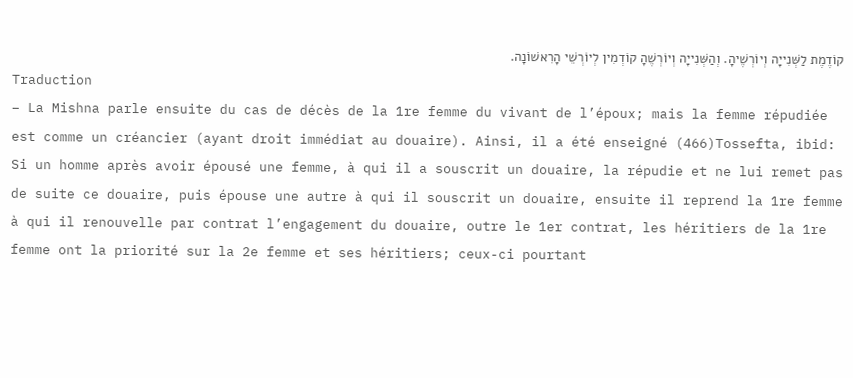קוֹדֶמֶת לַשְּׁנִייָה וְיוֹרְשֶׁיהָ. וְהַשְּׁנִייָה וְיוֹרְשֶׁהָ קוֹדְמִין לְיוֹרְשֵׁי הָרִאשׁוֹנָה.
Traduction
– La Mishna parle ensuite du cas de décès de la 1re femme du vivant de l’époux; mais la femme répudiée est comme un créancier (ayant droit immédiat au douaire). Ainsi, il a été enseigné (466)Tossefta, ibid: Si un homme après avoir épousé une femme, à qui il a souscrit un douaire, la répudie et ne lui remet pas de suite ce douaire, puis épouse une autre à qui il souscrit un douaire, ensuite il reprend la 1re femme à qui il renouvelle par contrat l’engagement du douaire, outre le 1er contrat, les héritiers de la 1re femme ont la priorité sur la 2e femme et ses héritiers; ceux-ci pourtant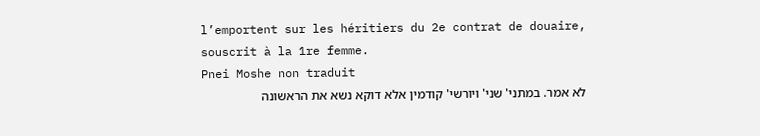l’emportent sur les héritiers du 2e contrat de douaire, souscrit à la 1re femme.
Pnei Moshe non traduit
לא אמר. במתני' שני' ויורשי' קודמין אלא דוקא נשא את הראשונה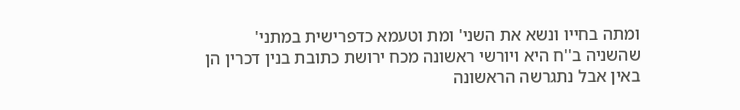ומתה בחייו ונשא את השני' ומת וטעמא כדפרישית במתני' שהשניה ב''ח היא ויורשי ראשונה מכח ירושת כתובת בנין דכרין הן באין אבל נתגרשה הראשונה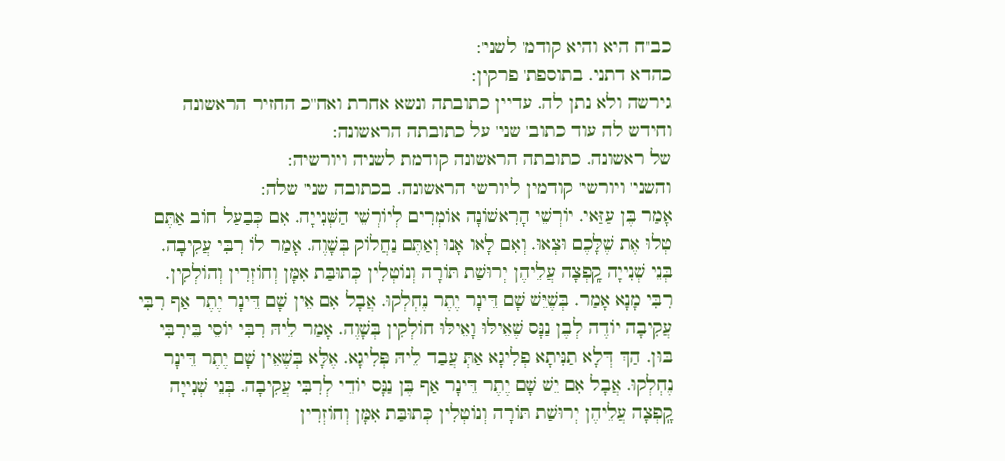כב''ח היא והיא קודמ' לשני':
כהדא דתני. בתוספת' פרקין:
גירשה ולא נתן לה. עדיין כתובתה ונשא אחרת ואח''כ החזיר הראשונה וחידש לה עוד כתוב' שני' על כתובתה הראשונה:
של ראשונה. כתובתה הראשונה קודמת לשניה ויורשיה:
והשני' ויורשי' קודמין ליורשי הראשונה. בכתובה שני' שלה:
אָמַר בֶּן עַזַּאי. יוֹרְשֵׁי הָרִאשׁוֹנָה אוֹמְרִים לְיוֹרְשֵׁי הַשְּׁנִייָה. אִם כְּבַעַל חוֹב אַתֶּם טְלוּ אֶת שֶׁלָּכֶם וּצְאוּ. וְאִם לָאו אָנוּ וְאַתֶּם נַחֲלוֹק בְּשָׁוֶה. אָמַר לוֹ רִבִּי עֲקִיבָה. בְּנֵי שְׁנִייָה קָֽפְצָה עֲלֵיהֶן יְרוּשַׁת תּוֹרָה וְנוֹטְלִין כְּתוּבַּת אִמָּן וְחוֹזְרִין וְהוֹלְקִין. רִבִּי מָנָא אָמַר. בְּשֶׁיֵּשׁ שָׁם דֵּינָר יֶתֶר נֶחְלְקוּ. אֲבָל אִם אֵין שָׁם דֵּינָר יֶתֶר אַף רִבִּי עֲקִיבָה יוֹדֶה לְבֶן נַנָּס שֶׁאֵילּוּ וָאֵילּוּ חוֹלְקִין בְּשָׁוֶה. אָמַר לֵיהּ רִבִּי יוֹסֵי בֵּירִבִּי בּוּן. הַךְ דְּלָא תַנִּיתָא פְלִיגָא אַתְּ עֲבַד לֵיהּ פְּלִיגָא. אֶלָּא בְּשֶׁאֵין שָׁם יֶתֶר דֵּינָר נֶחְלְקוּ. אֲבָל אִם יֵשׁ שָׁם יֶתֶר דֵּינָר אַף בֶּן נַנָּס יוֹדֵי לְרִבִּי עֲקִיבָה. בְּנֵי שְׁנִייָה קָֽפְצָה עֲלֵיהֶן יְרוּשַׁת תּוֹרָה וְנוֹטְלִין כְּתוּבַּת אִמָּן וְחוֹזְרִין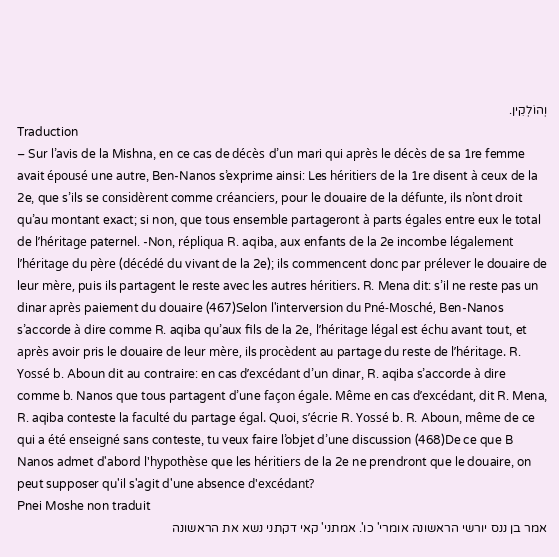וְהוֹלְקִין.
Traduction
– Sur l’avis de la Mishna, en ce cas de décès d’un mari qui après le décès de sa 1re femme avait épousé une autre, Ben-Nanos s’exprime ainsi: Les héritiers de la 1re disent à ceux de la 2e, que s’ils se considèrent comme créanciers, pour le douaire de la défunte, ils n’ont droit qu’au montant exact; si non, que tous ensemble partageront à parts égales entre eux le total de l’héritage paternel. -Non, répliqua R. aqiba, aux enfants de la 2e incombe légalement l’héritage du père (décédé du vivant de la 2e); ils commencent donc par prélever le douaire de leur mère, puis ils partagent le reste avec les autres héritiers. R. Mena dit: s’il ne reste pas un dinar après paiement du douaire (467)Selon l'interversion du Pné-Mosché, Ben-Nanos s’accorde à dire comme R. aqiba qu’aux fils de la 2e, l’héritage légal est échu avant tout, et après avoir pris le douaire de leur mère, ils procèdent au partage du reste de l’héritage. R. Yossé b. Aboun dit au contraire: en cas d’excédant d’un dinar, R. aqiba s’accorde à dire comme b. Nanos que tous partagent d’une façon égale. Même en cas d’excédant, dit R. Mena, R. aqiba conteste la faculté du partage égal. Quoi, s’écrie R. Yossé b. R. Aboun, même de ce qui a été enseigné sans conteste, tu veux faire l’objet d’une discussion (468)De ce que B Nanos admet d'abord l'hypothèse que les héritiers de la 2e ne prendront que le douaire, on peut supposer qu'il s'agit d'une absence d'excédant?
Pnei Moshe non traduit
אמר בן ננס יורשי הראשונה אומרי' כו'. אמתני' קאי דקתני נשא את הראשונה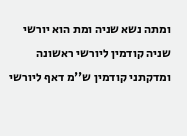ומתה נשא שניה ומת הוא יורשי שניה קודמין ליורשי ראשונה ומדקתני קודמין ש''מ דאף ליורשי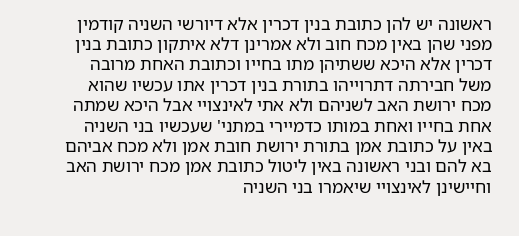ראשונה יש להן כתובת בנין דכרין אלא דיורשי השניה קודמין מפני שהן באין מכח חוב ולא אמרינן דלא איתקון כתובת בנין דכרין אלא היכא ששתיהן מתו בחייו וכתובת האחת מרובה משל חבירתה דתרוייהו בתורת בנין דכרין אתו עכשיו שהוא מכח ירושת האב לשניהם ולא אתי לאינצויי אבל היכא שמתה אחת בחייו ואחת במותו כדמיירי במתני' שעכשיו בני השניה באין על כתובת אמן בתורת ירושת חובת אמן ולא מכח אביהם בא להם ובני ראשונה באין ליטול כתובת אמן מכח ירושת האב וחיישינן לאינצויי שיאמרו בני השניה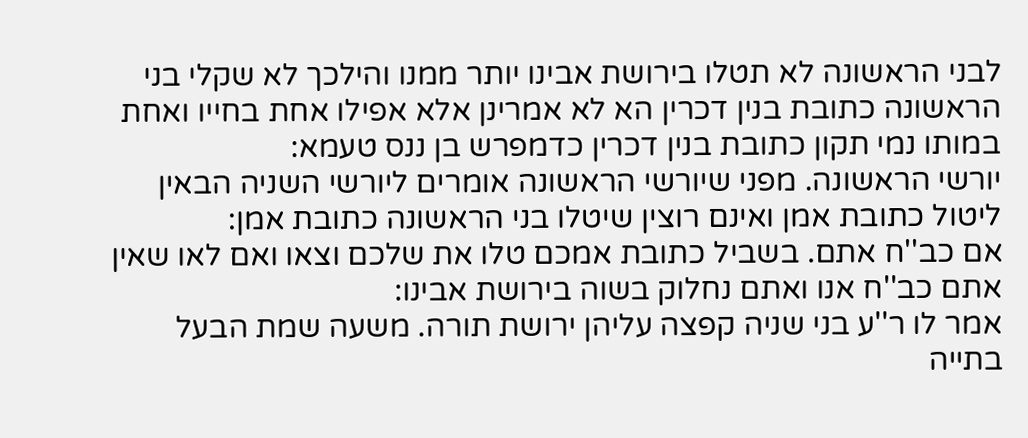לבני הראשונה לא תטלו בירושת אבינו יותר ממנו והילכך לא שקלי בני הראשונה כתובת בנין דכרין הא לא אמרינן אלא אפילו אחת בחייו ואחת במותו נמי תקון כתובת בנין דכרין כדמפרש בן ננס טעמא:
יורשי הראשונה. מפני שיורשי הראשונה אומרים ליורשי השניה הבאין ליטול כתובת אמן ואינם רוצין שיטלו בני הראשונה כתובת אמן:
אם כב''ח אתם. בשביל כתובת אמכם טלו את שלכם וצאו ואם לאו שאין אתם כב''ח אנו ואתם נחלוק בשוה בירושת אבינו:
אמר לו ר''ע בני שניה קפצה עליהן ירושת תורה. משעה שמת הבעל בתייה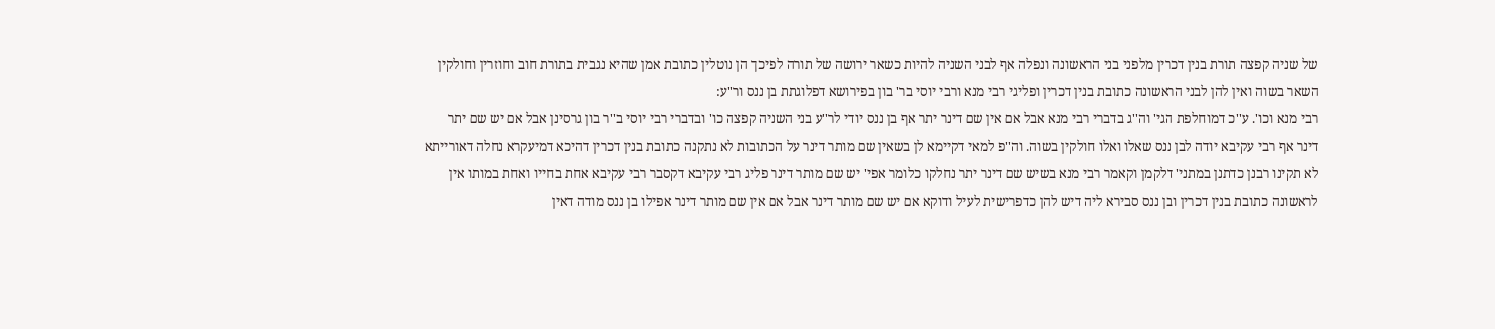של שניה קפצה תורת בנין דכרין מלפני בני הראשונה ונפלה אף לבני השניה להיות כשאר ירושה של תורה לפיכך הן נוטלין כתובת אמן שהיא נגבית בתורת חוב וחוזרין וחולקין השאר בשוה ואין להן לבני הראשונה כתובת בנין דכרין ופליגי רבי מנא ורבי יוסי בר' בון בפירושא דפלוגתת בן ננס ור''ע:
רבי מנא וכו'. ע''כ דמוחלפת הגי' וה''ג בדברי רבי מנא אבל אם אין שם דינר יתר אף בן ננס יודי לר''ע בני השניה קפצה כו' ובדברי רבי יוסי ב''ר בון גרסינן אבל אם יש שם יתר דינר אף רבי עקיבא יודה לבן ננס שאלו ואלו חולקין בשוה. וה''פ למאי דקיימא לן בשאין שם מותר דינר על הכתובות לא נתקנה כתובת בנין דכרין דהיכא דמיעקרא נחלה דאורייתא לא תקינו רבנן כדתנן במתני' דלקמן וקאמר רבי מנא בשיש שם דינר יתר נחלקו כלומר אפי' יש שם מותר דינר פליג רבי עקיבא דקסבר רבי עקיבא אחת בחייו ואחת במותו אין לראשונה כתובת בנין דכרין ובן ננס סבירא ליה דיש להן כדפרישית לעיל ודוקא אם יש שם מותר דינר אבל אם אין שם מותר דינר אפילו בן ננס מודה דאין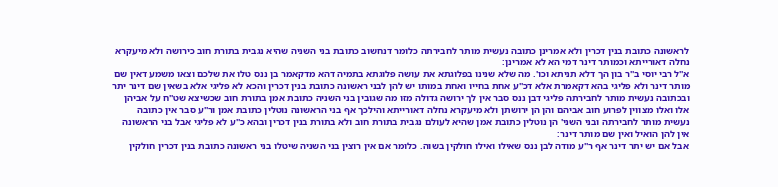לראשונה כתובת בנין דכרין ולא אמרינן כתובה נעשית מותר לחבירתה כלומר דנחשוב כתובת בני השניה שהיא נגבית בתורת חוב כירושה ולא מיעקרא נחלה דאורייתא וכמותר דינר דמי הא לא אמרינן:
א''ל רבי יוסי ב''ר בון הך דלא תניתא וכו'. מה שלא שנינו בפלוגתא את עושה פלוגתא בתמיה דהא מדקאמר בן ננס טלו את שלכם וצאו משמע דאין שם מותר דינר ולא פליגי בהא דקאמרת אלא דכ''ע אחת בחייו ואחת במותו יש להן לבני ראשונה כתובת בנין דכרין והכא לא פליגי אלא בשאין שם דינר יתר ובכתובה נעשית מותר לחבירתה פליגי דבן ננס סבר אין לך ירושה גדולה מזו מה שגובין בני השניה כתובת אמן בתורת חוב שכשיצא שט''ח על אביהן אלו ואלו מצווין לפרוע חוב אביהם והן הן ירושתן ולא מיעקרא נחלה דאורייתא והילכך אף בני הראשונה נוטלין כתובת אמן ור''ע סבר אין כתובה נעשית מותר לחבירתה ובני השני' הן נוטלין כתובת אמן שהיא לעולם נגבית בתורת חוב ולא בתורת בנין דכרין ובהא כ''ע לא פליגי אבל בני הראשונה אין להן הואיל ואין שם מותר דינר:
אבל אם יש יתר דינר אף ר''ע מודה לבן ננס שאילו ואילו חולקין בשוה. כלומר אם אין רוצין בני השניה שיטלו בני ראשונה כתובת בנין דכרין חולקין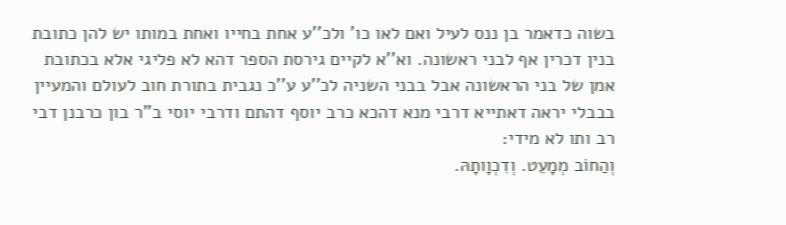בשוה כדאמר בן ננס לעיל ואם לאו כו' ולכ''ע אחת בחייו ואחת במותו יש להן כתובת בנין דכרין אף לבני ראשונה. וא''א לקיים גירסת הספר דהא לא פליגי אלא בכתובת אמן של בני הראשונה אבל בבני השניה לכ''ע ע''כ נגבית בתורת חוב לעולם והמעיין בבבלי יראה דאתייא דרבי מנא דהכא כרב יוסף דהתם ודרבי יוסי ב''ר בון כרבנן דבי רב ותו לא מידי:
וְהַחוֹב מְמָעֵט. וְדִכְוָותָהּ.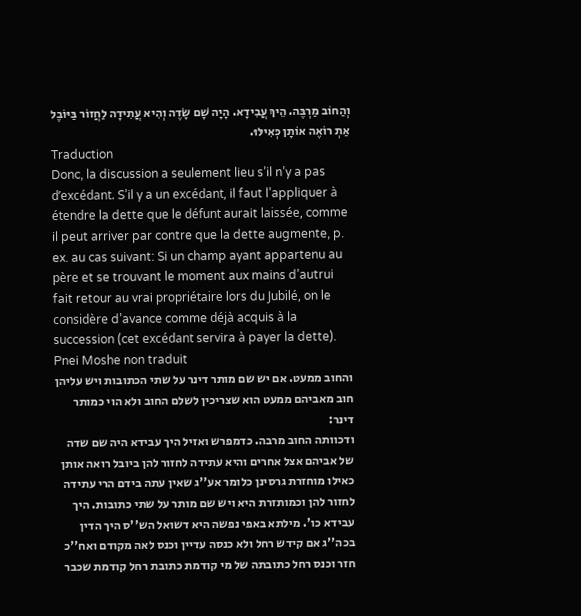וְהַחוֹב מַרְבֶּה. הֵיךְ עֲבִידָא. הָיָה שָׁם שָׂדֶה וְהִיא עֲתִידָה לַחֲזוֹר בַּיּוֹבֶל אַתְ רוֹאֶה אוֹתָן כְּאִילּוּ.
Traduction
Donc, la discussion a seulement lieu s’il n’y a pas d’excédant. S’il y a un excédant, il faut l’appliquer à étendre la dette que le défunt aurait laissée, comme il peut arriver par contre que la dette augmente, p. ex. au cas suivant: Si un champ ayant appartenu au père et se trouvant le moment aux mains d’autrui fait retour au vrai propriétaire lors du Jubilé, on le considère d’avance comme déjà acquis à la succession (cet excédant servira à payer la dette).
Pnei Moshe non traduit
והחוב ממעט. אם יש שם מותר דינר על שתי הכתובות ויש עליהן חוב מאביהם ממעט הוא שצריכין לשלם החוב ולא הוי כמותר דינר:
ודכוותה החוב מרבה. כדמפרש ואזיל היך עבידא היה שם שדה של אביהם אצל אחרים והיא עתידה לחזור להן ביובל רואה אותן כאילו מוחזרת גרסינן כלומר אע''ג שאין עתה בידם הרי עתידה לחזור להן וכמותזרת היא ויש שם מותר על שתי כתובות. היך עבידא כו'. מילתא באפי נפשה היא דשואל הש''ס היך הדין בכה''ג אם קידש רחל ולא כנסה עדיין וכנס לאה מקודם ואח''כ חזר וכנס רחל כתובתה של מי קודמת כתובת רחל קודמת שכבר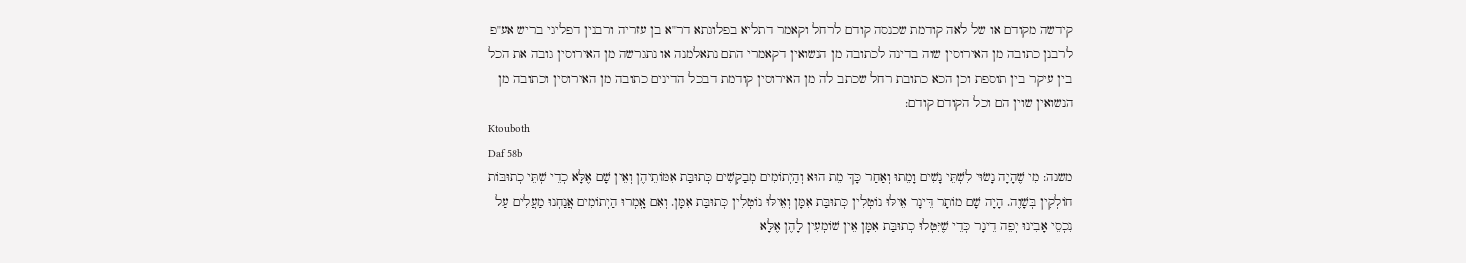קידשה מקודם או של לאה קודמת שכנסה קודם לרחל וקאמר דתליא בפלוגתא דר''א בן עזריה ורבנין דפליגי בריש אע''פ לרבנן כתובה מן האירוסין שוה בדינה לכתובה מן הנשואין דקאמרי התם נתאלמנה או נתגרשה מן האירוסין גובה את הכל בין עיקר בין תוספת וכן הכא כתובת רחל שכתב לה מן האירוסין קודמת דבכל הדינים כתובה מן האירוסין וכתובה מן הנשואין שוין הם וכל הקודם קודם:
Ktouboth
Daf 58b
משנה: מִי שֶׁהָיָה נָשׂוּי לִשְׁתֵּי נָשִׁים וָמֵתוּ וְאַחַר כָּךְ מֵת הוּא וְהַיְתוֹמִים מְבַקְשִׁים כְּתוּבַּת אִמּוֹתֵיהֶן וְאֵין שָׁם אֶלָּא כְדֵי שְׁתֵּי כְתוּבּוֹת חוֹלְקִין בְּשָׁוֶה. הָיָה שָׁם מוֹתָר דֵּינָר אֵילּוּ נוֹטְלִין כְּתוּבַּת אִמָּן וְאֵילּוּ נוֹטְלִין כְּתוּבַּת אִמָּן. וְאִם אָֽמְרוּ הַיְתוֹמִים אֲנַחְנוּ מַעֲלִים עַל נִכְסֵי אָבִינוּ יְפֵה דֵינָר כְּדֵי שֶׁיִּטְּלוּ כְתוּבַּת אִמָּן אֵין שׁוֹמְעִין לָהֶן אֶלָּא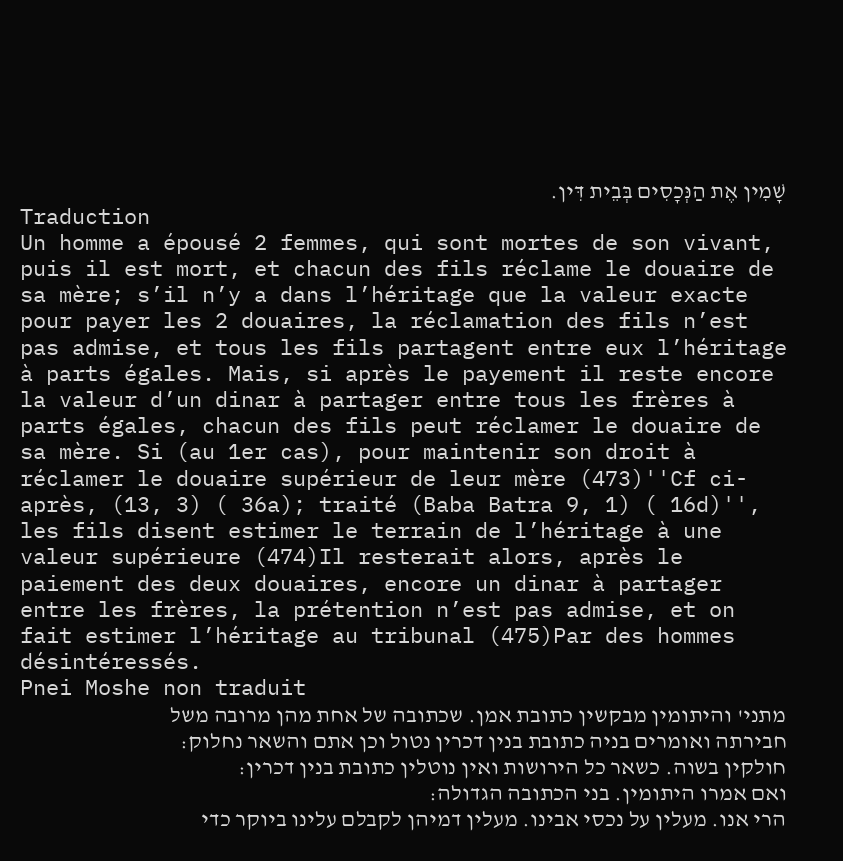שָׁמִין אֶת הַנְּכָסִים בְּבֵית דִּין.
Traduction
Un homme a épousé 2 femmes, qui sont mortes de son vivant, puis il est mort, et chacun des fils réclame le douaire de sa mère; s’il n’y a dans l’héritage que la valeur exacte pour payer les 2 douaires, la réclamation des fils n’est pas admise, et tous les fils partagent entre eux l’héritage à parts égales. Mais, si après le payement il reste encore la valeur d’un dinar à partager entre tous les frères à parts égales, chacun des fils peut réclamer le douaire de sa mère. Si (au 1er cas), pour maintenir son droit à réclamer le douaire supérieur de leur mère (473)''Cf ci-après, (13, 3) ( 36a); traité (Baba Batra 9, 1) ( 16d)'', les fils disent estimer le terrain de l’héritage à une valeur supérieure (474)Il resterait alors, après le paiement des deux douaires, encore un dinar à partager entre les frères, la prétention n’est pas admise, et on fait estimer l’héritage au tribunal (475)Par des hommes désintéressés.
Pnei Moshe non traduit
מתני' והיתומין מבקשין כתובת אמן. שכתובה של אחת מהן מרובה משל חבירתה ואומרים בניה כתובת בנין דכרין נטול וכן אתם והשאר נחלוק:
חולקין בשוה. כשאר כל הירושות ואין נוטלין כתובת בנין דכרין:
ואם אמרו היתומין. בני הכתובה הגדולה:
הרי אנו. מעלין על נכסי אבינו. מעלין דמיהן לקבלם עלינו ביוקר כדי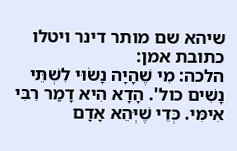שיהא שם מותר דינר ויטלו כתובת אמן:
הלכה: מִי שֶׁהָיָה נָשׂוּי לִשְׁתֵּי נָשִׁים כול'. הָדָא הִיא דָמַר רִבִּי אִימִּי. כְּדֵי שֶׁיְּהֵא אָדָם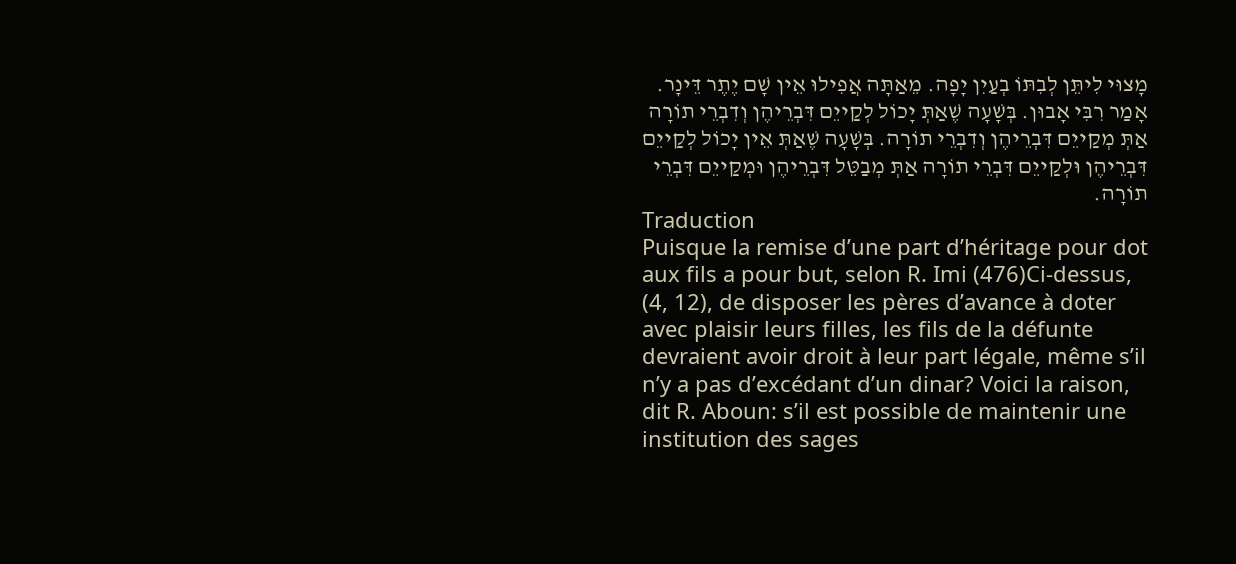מָצוּי לִיתֵּן לְבִתּוֹ בְעַיִן יָפָה. מֵאַתָּה אֲפִילוּ אֵין שָׁם יֶתֶר דֵּינָר. אָמַר רִבִּי אָבוּן. בְּשָׁעָה שֶׁאַתְּ יָכוֹל לְקַייֵם דִּבְרֵיהֶן וְדִבְרֵי תוֹרָה אַתְּ מְקַייֵם דִּבְרֵיהֶן וְדִבְרֵי תוֹרָה. בְּשָׁעָה שֶׁאַתְּ אֵין יָכוֹל לְקַייֵם דִּבְרֵיהֶן וּלְקַייֵם דִּבְרֵי תוֹרָה אַתְּ מְבַטֵּל דִּבְרֵיהֶן וּמְקַייֵם דִּבְרֵי תוֹרָה.
Traduction
Puisque la remise d’une part d’héritage pour dot aux fils a pour but, selon R. Imi (476)Ci-dessus, (4, 12), de disposer les pères d’avance à doter avec plaisir leurs filles, les fils de la défunte devraient avoir droit à leur part légale, même s’il n’y a pas d’excédant d’un dinar? Voici la raison, dit R. Aboun: s’il est possible de maintenir une institution des sages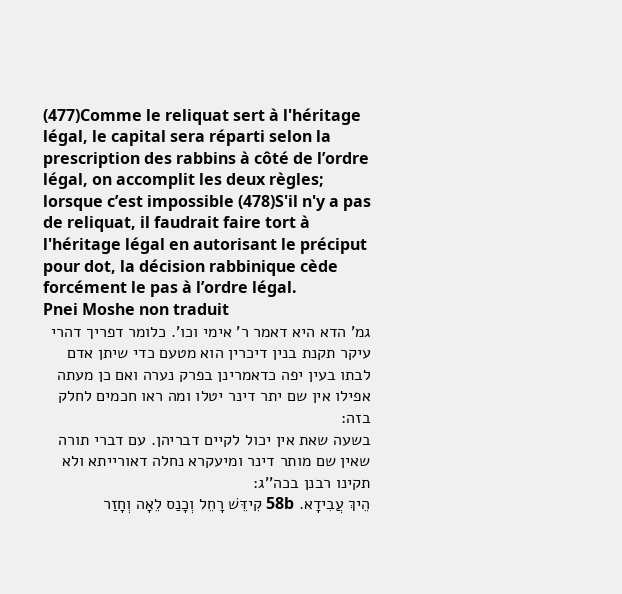(477)Comme le reliquat sert à l'héritage légal, le capital sera réparti selon la prescription des rabbins à côté de l’ordre légal, on accomplit les deux règles; lorsque c’est impossible (478)S'il n'y a pas de reliquat, il faudrait faire tort à l'héritage légal en autorisant le préciput pour dot, la décision rabbinique cède forcément le pas à l’ordre légal.
Pnei Moshe non traduit
גמ' הדא היא דאמר ר' אימי וכו'. כלומר דפריך דהרי עיקר תקנת בנין דיכרין הוא מטעם כדי שיתן אדם לבתו בעין יפה כדאמרינן בפרק נערה ואם כן מעתה אפילו אין שם יתר דינר יטלו ומה ראו חכמים לחלק בזה:
בשעה שאת אין יכול לקיים דבריהן. עם דברי תורה שאין שם מותר דינר ומיעקרא נחלה דאורייתא ולא תקינו רבנן בכה''ג:
הֵיךְ עֲבִידָא. 58b קִידֵּשׁ רָחֵל וְכָנַס לֵאָה וְחָזַר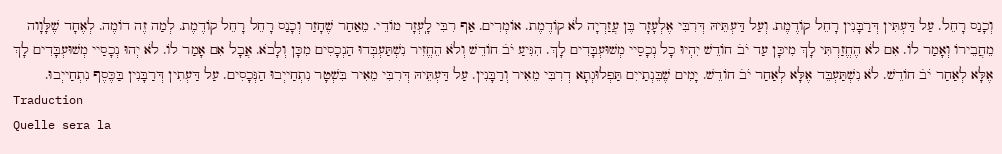וְכָנַס רָחֵל. עַל דַּעְתִּין דְּרַבָּנִין רָחֵל קוֹדֶמֶת. וְעַל דַּעְתֵּיהּ דְּרִבִּי אֶלְעָזָר בֶּן עֲזַרְיָה לֹא קוֹדֶמֶת. אוֹמְרִים. אַף רִבִּי לָֽעְזָר מוֹדֵי. מֵאַחַר שֶׁחָזַר וְכָנַס רָחֵל רָחֵל קוֹדֶמֶת. לְמַה זֶה דוֹמֶה. לְאֶחָד שֶׁלָּוָוה מֵחֲבֵירוֹ וְאָמַר לוֹ. אִם לֹא הֶחֱזַרְתִּי לָךְ מִיכָּן עַד יֹב̇ חוֹדֵשׁ יִהְיוּ כָל נְכָסַיי מְשׁוּעְבָּדִים לָךְ. הִגִּיעַ יֹב̇ חוֹדֵשׁ וְלֹא הֵחֱזִיר נִשְׁתַּעְבְּדוּ הַנְכָסִים מִכָּן וְלָבֹא. אֲבָל אִם אָמַר לוֹ. לֹא יְהוּ נְכָסַיי מְשׁוּעְבָּדִים לָךְ אֶלָּא לְאַחַר יֹב̇ חוֹדֵשׁ. לֹא נִשְׁתַּעְבֵּד אֶלָּא לְאַחַר יֹב̇ חוֹדֵשׁ. יָמִים שֶׁבֵּנְתַייִם תַּפְלוּגְתָא דְרִבִּי מֵאִיר וְרַבָּנִין. עַל דַּעְתֵּיהּ דְּרִבִּי מֵאִיר בִּשְׁטָר נִתְחַייְבוּ הַנְּכָסִים. עַל דַּעְתִין דְּרַבָּנִין בַּכֶּסֶף נִתְחַייְבוּ.
Traduction
Quelle sera la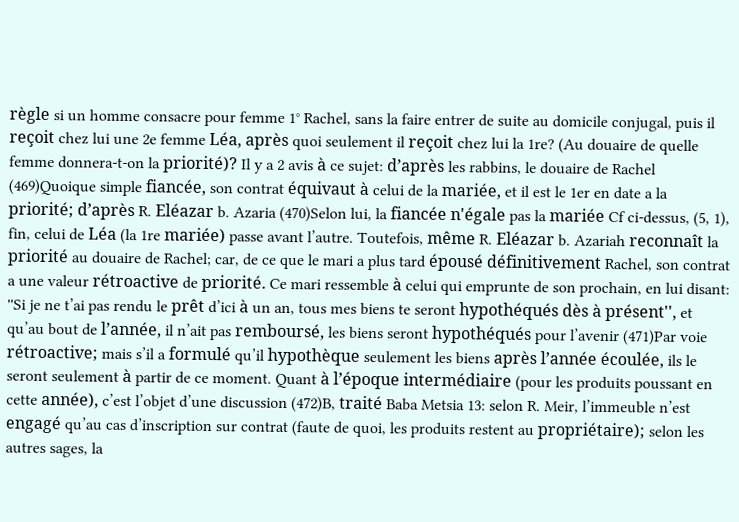règle si un homme consacre pour femme 1° Rachel, sans la faire entrer de suite au domicile conjugal, puis il reçoit chez lui une 2e femme Léa, après quoi seulement il reçoit chez lui la 1re? (Au douaire de quelle femme donnera-t-on la priorité)? Il y a 2 avis à ce sujet: d’après les rabbins, le douaire de Rachel (469)Quoique simple fiancée, son contrat équivaut à celui de la mariée, et il est le 1er en date a la priorité; d’après R. Eléazar b. Azaria (470)Selon lui, la fiancée n'égale pas la mariée Cf ci-dessus, (5, 1), fin, celui de Léa (la 1re mariée) passe avant l’autre. Toutefois, même R. Eléazar b. Azariah reconnaît la priorité au douaire de Rachel; car, de ce que le mari a plus tard épousé définitivement Rachel, son contrat a une valeur rétroactive de priorité. Ce mari ressemble à celui qui emprunte de son prochain, en lui disant: ''Si je ne t’ai pas rendu le prêt d’ici à un an, tous mes biens te seront hypothéqués dès à présent'', et qu’au bout de l’année, il n’ait pas remboursé, les biens seront hypothéqués pour l’avenir (471)Par voie rétroactive; mais s’il a formulé qu’il hypothèque seulement les biens après l’année écoulée, ils le seront seulement à partir de ce moment. Quant à l’époque intermédiaire (pour les produits poussant en cette année), c’est l’objet d’une discussion (472)B, traité Baba Metsia 13: selon R. Meir, l’immeuble n’est engagé qu’au cas d’inscription sur contrat (faute de quoi, les produits restent au propriétaire); selon les autres sages, la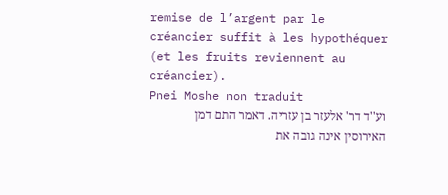remise de l’argent par le créancier suffit à les hypothéquer (et les fruits reviennent au créancier).
Pnei Moshe non traduit
וע''ד דר' אלעזר בן עזריה. דאמר התם דמן האירוסין אינה גובה את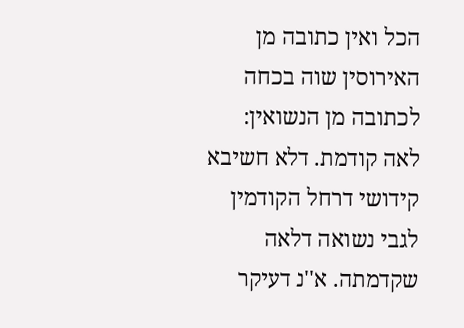הכל ואין כתובה מן האירוסין שוה בכחה לכתובה מן הנשואין:
לאה קודמת. דלא חשיבא קידושי דרחל הקודמין לגבי נשואה דלאה שקדמתה. א''נ דעיקר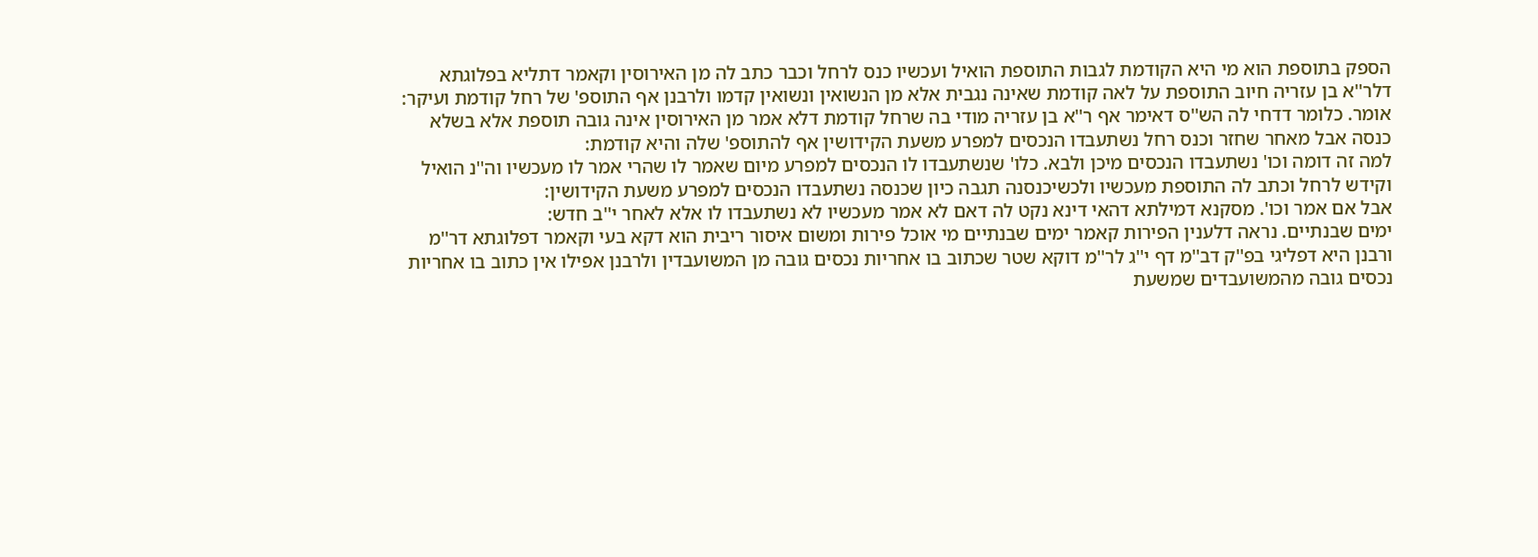הספק בתוספת הוא מי היא הקודמת לגבות התוספת הואיל ועכשיו כנס לרחל וכבר כתב לה מן האירוסין וקאמר דתליא בפלוגתא דלר''א בן עזריה חיוב התוספת על לאה קודמת שאינה נגבית אלא מן הנשואין ונשואין קדמו ולרבנן אף התוספ' של רחל קודמת ועיקר:
אומר. כלומר דדחי לה הש''ס דאימר אף ר''א בן עזריה מודי בה שרחל קודמת דלא אמר מן האירוסין אינה גובה תוספת אלא בשלא כנסה אבל מאחר שחזר וכנס רחל נשתעבדו הנכסים למפרע משעת הקידושין אף להתוספ' שלה והיא קודמת:
למה זה דומה וכו' נשתעבדו הנכסים מיכן ולבא. כלו' שנשתעבדו לו הנכסים למפרע מיום שאמר לו שהרי אמר לו מעכשיו וה''נ הואיל וקידש לרחל וכתב לה התוספת מעכשיו ולכשיכנסנה תגבה כיון שכנסה נשתעבדו הנכסים למפרע משעת הקידושין:
אבל אם אמר וכו'. מסקנא דמילתא דהאי דינא נקט לה דאם לא אמר מעכשיו לא נשתעבדו לו אלא לאחר י''ב חדש:
ימים שבנתיים. נראה דלענין הפירות קאמר ימים שבנתיים מי אוכל פירות ומשום איסור ריבית הוא דקא בעי וקאמר דפלוגתא דר''מ ורבנן היא דפליגי בפ''ק דב''מ דף י''ג לר''מ דוקא שטר שכתוב בו אחריות נכסים גובה מן המשועבדין ולרבנן אפילו אין כתוב בו אחריות נכסים גובה מהמשועבדים שמשעת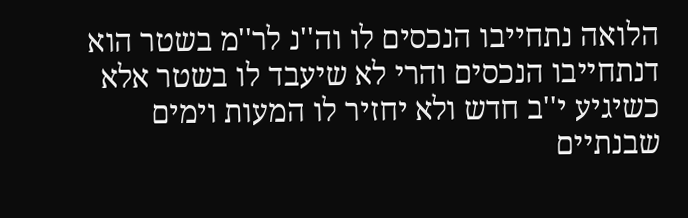הלואה נתחייבו הנכסים לו וה''נ לר''מ בשטר הוא דנתחייבו הנכסים והרי לא שיעבד לו בשטר אלא כשיגיע י''ב חדש ולא יחזיר לו המעות וימים שבנתיים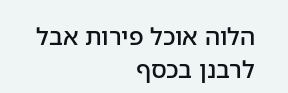הלוה אוכל פירות אבל לרבנן בכסף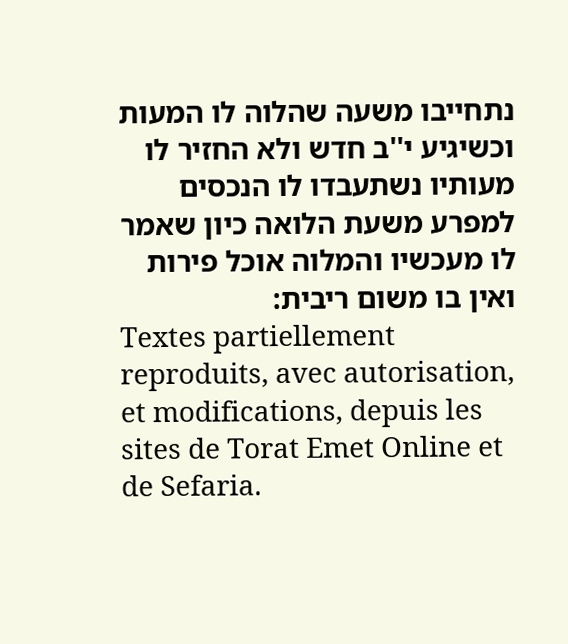נתחייבו משעה שהלוה לו המעות וכשיגיע י''ב חדש ולא החזיר לו מעותיו נשתעבדו לו הנכסים למפרע משעת הלואה כיון שאמר לו מעכשיו והמלוה אוכל פירות ואין בו משום ריבית:
Textes partiellement reproduits, avec autorisation, et modifications, depuis les sites de Torat Emet Online et de Sefaria.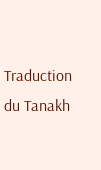Traduction du Tanakh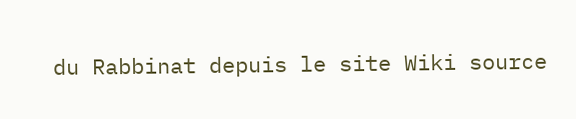du Rabbinat depuis le site Wiki source